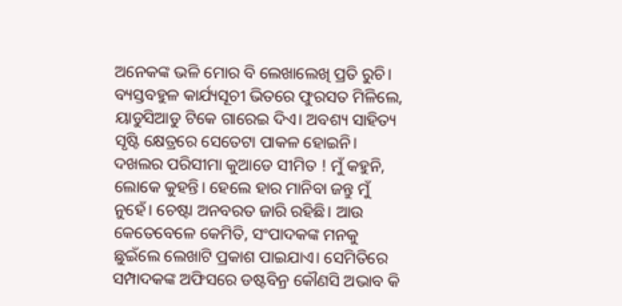ଅନେକଙ୍କ ଭଳି ମୋର ବି ଲେଖାଲେଖି ପ୍ରତି ରୁଚି। ବ୍ୟସ୍ତବହୁଳ କାର୍ଯ୍ୟସୂଚୀ ଭିତରେ ଫୁରସତ ମିଳିଲେ, ୟାଡୁସିଆଡୁ ଟିକେ ଗାରେଇ ଦିଏ। ଅବଶ୍ୟ ସାହିତ୍ୟ ସୃଷ୍ଟି କ୍ଷେତ୍ରରେ ସେତେଟା ପାକଳ ହୋଇନି। ଦଖଲର ପରିସୀମା କୁଆଡେ ସୀମିତ ! ମୁଁ କହୁନି, ଲୋକେ କୁହନ୍ତି। ହେଲେ ହାର ମାନିବା ଜନ୍ତୁ ମୁଁ ନୁହେଁ। ଚେଷ୍ଟା ଅନବରତ ଜାରି ରହିଛି। ଆଉ କେତେବେଳେ କେମିତି, ସଂପାଦକଙ୍କ ମନକୁ ଛୁଇଁଲେ ଲେଖାଟି ପ୍ରକାଶ ପାଇଯାଏ। ସେମିତିରେ ସମ୍ପାଦକଙ୍କ ଅଫିସରେ ଡଷ୍ଟବିନ୍ର କୌଣସି ଅଭାବ କି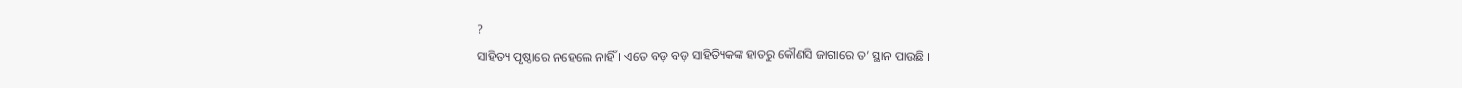?
ସାହିତ୍ୟ ପୃଷ୍ଠାରେ ନହେଲେ ନାହିଁ । ଏତେ ବଡ଼ ବଡ଼ ସାହିତ୍ୟିକଙ୍କ ହାତରୁ କୌଣସି ଜାଗାରେ ତ’ ସ୍ଥାନ ପାଉଛି ।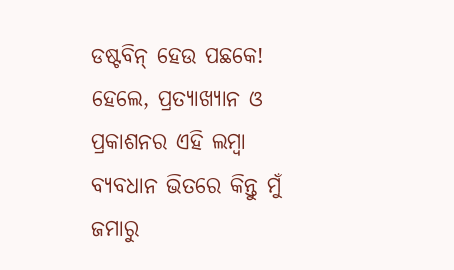ଡଷ୍ଟବିନ୍ ହେଉ ପଛକେ! ହେଲେ, ପ୍ରତ୍ୟାଖ୍ୟାନ ଓ ପ୍ରକାଶନର ଏହି ଲମ୍ବା ବ୍ୟବଧାନ ଭିତରେ କିନ୍ତୁ ମୁଁ ଜମାରୁ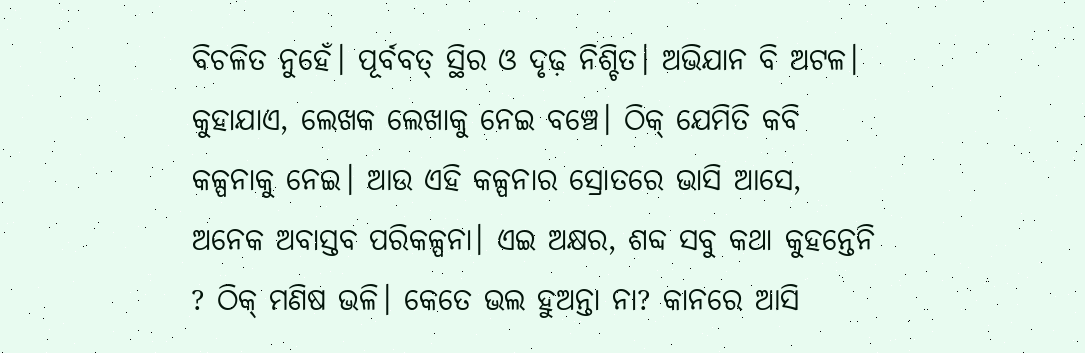ବିଚଳିତ ନୁହେଁ। ପୂର୍ବବତ୍ ସ୍ଥିର ଓ ଦୃଢ଼ ନିଶ୍ଚିତ। ଅଭିଯାନ ବି ଅଟଳ।
କୁହାଯାଏ, ଲେଖକ ଲେଖାକୁ ନେଇ ବଞ୍ଚେ। ଠିକ୍ ଯେମିତି କବି କଳ୍ପନାକୁ ନେଇ। ଆଉ ଏହି କଳ୍ପନାର ସ୍ରୋତରେ ଭାସି ଆସେ, ଅନେକ ଅବାସ୍ତବ ପରିକଳ୍ପନା। ଏଇ ଅକ୍ଷର, ଶବ୍ଦ ସବୁ କଥା କୁହନ୍ତେନି ? ଠିକ୍ ମଣିଷ ଭଳି। କେତେ ଭଲ ହୁଅନ୍ତା ନା? କାନରେ ଆସି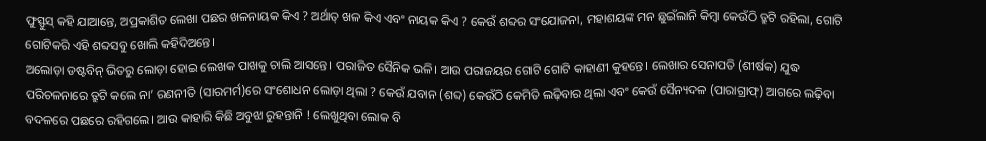ଫୁସ୍ଫୁସ୍ କହି ଯାଆନ୍ତେ, ଅପ୍ରକାଶିତ ଲେଖା ପଛର ଖଳନାୟକ କିଏ ? ଅର୍ଥାତ୍ ଖଳ କିଏ ଏବଂ ନାୟକ କିଏ ? କେଉଁ ଶବ୍ଦର ସଂଯୋଜନା, ମହାଶୟଙ୍କ ମନ ଛୁଇଁଲାନି କିମ୍ବା କେଉଁଠି ତ୍ରୁଟି ରହିଲା, ଗୋଟି ଗୋଟିକରି ଏହି ଶବ୍ଦସବୁ ଖୋଲି କହିଦିଅନ୍ତେ।
ଅଲୋଡ଼ା ଡଷ୍ଟବିନ୍ ଭିତରୁ ଲୋଡ଼ା ହୋଇ ଲେଖକ ପାଖକୁ ଚାଲି ଆସନ୍ତେ। ପରାଜିତ ସୈନିକ ଭଳି। ଆଉ ପରାଜୟର ଗୋଟି ଗୋଟି କାହାଣୀ କୁହନ୍ତେ। ଲେଖାର ସେନାପତି (ଶୀର୍ଷକ) ଯୁଦ୍ଧ ପରିଚଳନାରେ ତ୍ରୁଟି କଲେ ନା’ ରଣନୀତି (ସାରମର୍ମ)ରେ ସଂଶୋଧନ ଲୋଡ଼ା ଥିଲା ? କେଉଁ ଯବାନ (ଶବ୍ଦ) କେଉଁଠି କେମିତି ଲଢ଼ିବାର ଥିଲା ଏବଂ କେଉଁ ସୈନ୍ୟଦଳ (ପାରାଗ୍ରାଫ୍) ଆଗରେ ଲଢ଼ିବା ବଦଳରେ ପଛରେ ରହିଗଲେ। ଆଉ କାହାରି କିଛି ଅବୁଝା ରୁହନ୍ତାନି ! ଲେଖୁଥିବା ଲୋକ ବି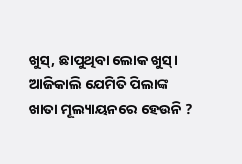ଖୁସ୍, ଛାପୁଥିବା ଲୋକ ଖୁସ୍।
ଆଜିକାଲି ଯେମିତି ପିଲାଙ୍କ ଖାତା ମୂଲ୍ୟାୟନରେ ହେଉନି ?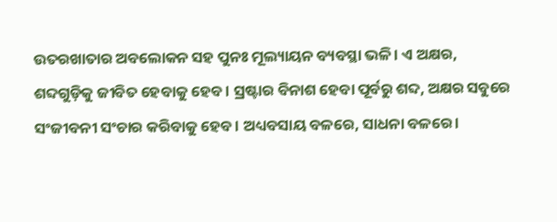ଉତରଖାତାର ଅବଲୋକନ ସହ ପୁନଃ ମୂଲ୍ୟାୟନ ବ୍ୟବସ୍ଥା ଭଳି। ଏ ଅକ୍ଷର, ଶବ୍ଦଗୁଡ଼ିକୁ ଜୀବିତ ହେବାକୁ ହେବ। ସ୍ରଷ୍ଟାର ବିନାଶ ହେବା ପୂର୍ବରୁ ଶବ୍ଦ, ଅକ୍ଷର ସବୁରେ ସଂଜୀବନୀ ସଂଚାର କରିବାକୁ ହେବ। ଅଧ୍ୟବସାୟ ବଳରେ, ସାଧନା ବଳରେ।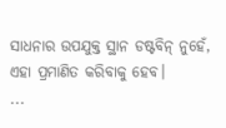ସାଧନାର ଉପଯୁକ୍ତ ସ୍ଥାନ ଡଷ୍ଟବିନ୍ ନୁହେଁ, ଏହା ପ୍ରମାଣିତ କରିବାକୁ ହେବ।
...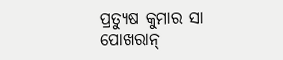ପ୍ରତ୍ୟୁଷ କୁମାର ସା
ପୋଖରାନ୍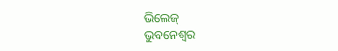ଭିଲେଜ୍
ଭୁବନେଶ୍ୱର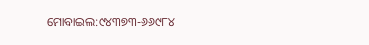ମୋବାଇଲ:୯୪୩୭୩-୬୬୯୮୪